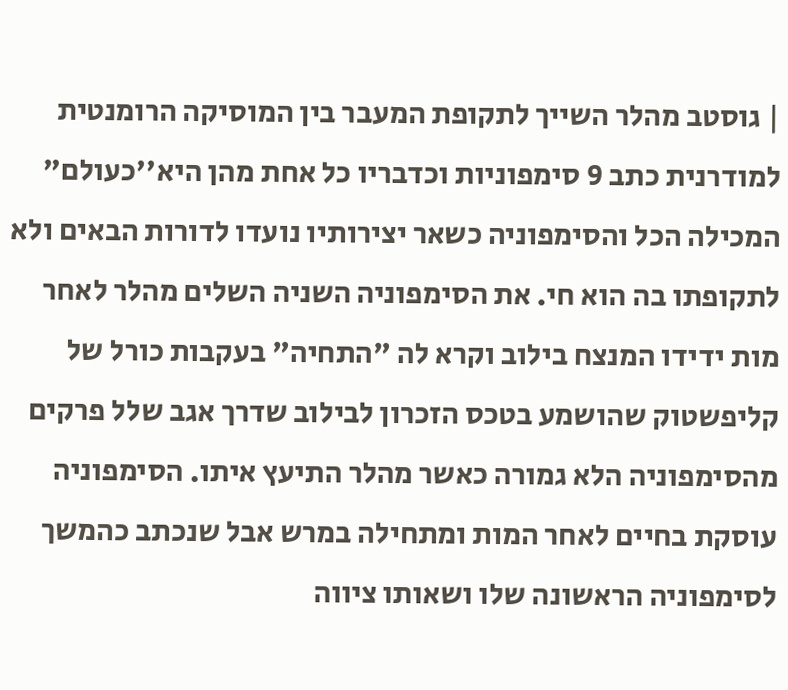| גוסטב מהלר השייך לתקופת המעבר בין המוסיקה הרומנטית למודרנית כתב 9 סימפוניות וכדבריו כל אחת מהן היא''כעולם" המכילה הכל והסימפוניה כשאר יצירותיו נועדו לדורות הבאים ולא לתקופתו בה הוא חי. את הסימפוניה השניה השלים מהלר לאחר מות ידידו המנצח בילוב וקרא לה "התחיה" בעקבות כורל של קליפשטוק שהושמע בטכס הזכרון לבילוב שדרך אגב שלל פרקים מהסימפוניה הלא גמורה כאשר מהלר התיעץ איתו. הסימפוניה עוסקת בחיים לאחר המות ומתחילה במרש אבל שנכתב כהמשך לסימפוניה הראשונה שלו ושאותו ציווה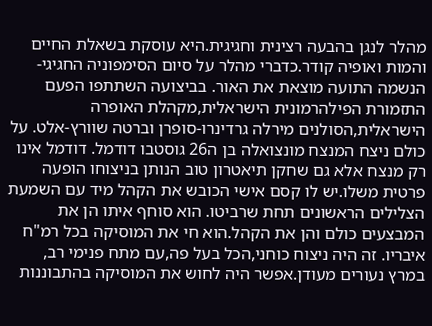מהלר לנגן בהבעה רצינית וחגיגית.היא עוסקת בשאלת החיים והמות ואופיה קודר.כדברי מהלר על סיום הסימפוניה החגיגי- הנשמה התועה מוצאת את האור. בביצועה השתתפו הפעם התזמורת הפילהרמונית הישראלית,מקהלת האופרה הישראלית,הסולנים מירלה גרדינרו-סופרן וברטה שוורץ-אלט. על כולם ניצח המנצח מונצואלה בן ה26 גוסטבו דודמל. דודמל אינו רק מנצח אלא גם שחקן תיאטרון טוב הנותן בניצוחו הופעה פרטית משלו.יש לו קסם אישי הכובש את הקהל מיד עם השמעת הצלילים הראשונים תחת שרביטו. הוא סוחף איתו הן את המבצעים כולם והן את הקהל.הוא חי את המוסיקה בכל רמ"ח איבריו. זה היה ניצוח כוחני,הכל בעל פה,עם מתח פנימי רב, במרץ נעורים מעודן.אפשר היה לחוש את המוסיקה בהתבוננות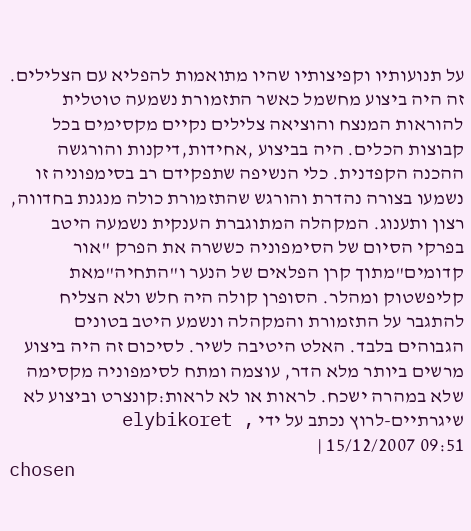על תנועותיו וקפיצותיו שהיו מתואמות להפליא עם הצלילים. זה היה ביצוע מחשמל כאשר התזמורת נשמעה טוטלית להוראות המנצח והוציאה צלילים נקיים מקסימים בכל קבוצות הכלים. היה בביצוע ,אחידות,דיקנות והורגשה ההכנה הקפדנית. כלי הנשיפה שתפקידם רב בסימפוניה זו נשמעו בצורה נהדרת והורגש שהתזמורת כולה מנגנת בחדווה, רצון ותענוג. המקהלה המתוגברת הענקית נשמעה היטב בפרקי הסיום של הסימפוניה כששרה את הפרק "אור קדומים"מתוך קרן הפלאים של הנער ו"התחיה"מאת קליפשטוק ומהלר. הסופרן קולה היה חלש ולא הצליח להתגבר על התזמורת והמקהלה ונשמע היטב בטונים הגבוהים בלבד. האלט היטיבה לשיר. לסיכום זה היה ביצוע מרשים ביותר מלא הדר, עוצמה ומתח לסימפוניה מקסימה שלא במהרה ישכח. לראות או לא לראות:קונצרט וביצוע לא שיגרתיים-לרוץ נכתב על ידי elybikoret , 15/12/2007 09:51 |
chosen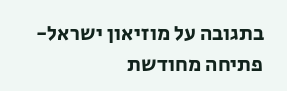בתגובה על מוזיאון ישראל-פתיחה מחודשת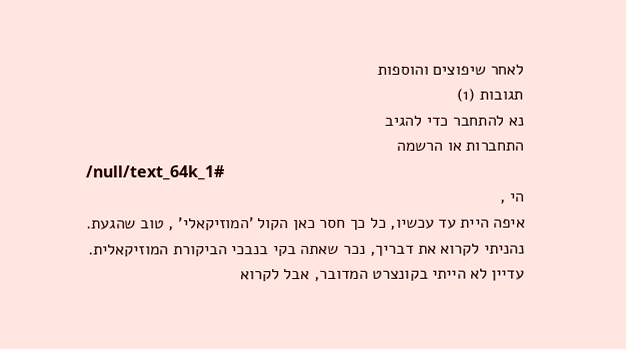לאחר שיפוצים והוספות
תגובות (1)
נא להתחבר כדי להגיב
התחברות או הרשמה
/null/text_64k_1#
הי ,
איפה היית עד עכשיו, כל כך חסר כאן הקול 'המוזיקאלי' , טוב שהגעת.
נהניתי לקרוא את דבריך, נכר שאתה בקי בנבכי הביקורת המוזיקאלית.
עדיין לא הייתי בקונצרט המדובר, אבל לקרוא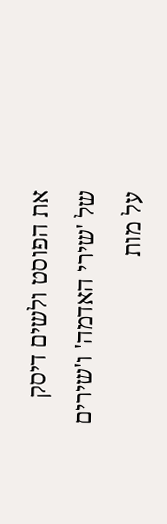את הפוסט ולשים דיסק של 'שירי האדמה' ו'שירים על מות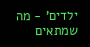ילדים' - מה שמתאים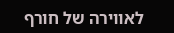לאווירה של חורף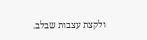ולקצת עצבות שבלב.